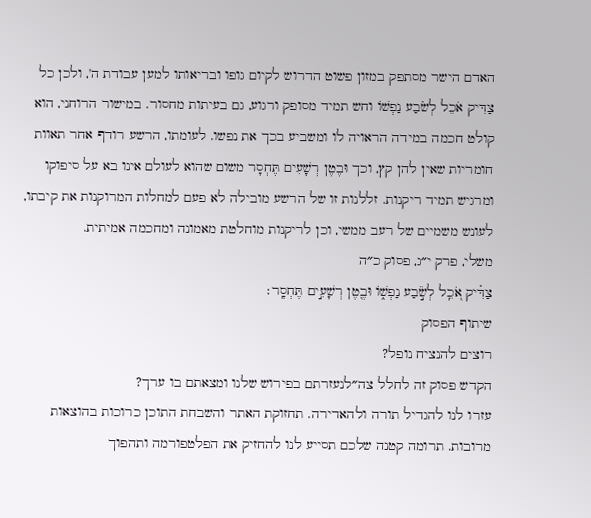האדם הישר מסתפק במזון פשוט הדרוש לקיום גופו ובריאותו למען עבודת ה', ולכן כל צַדִּיק אֹכֵל לְשֹׂבַע נַפְשׁוֹ וחש תמיד מסופק ורגוע, גם בעיתות מחסור. במישור הרוחני, הוא קולט חכמה במידה הראויה לו ומשביע בכך את נפשו. לעומתו, הרשע רודף אחר תאוות חומריות שאין להן קץ, וכך וּבֶטֶן רְשָׁעִים תֶּחְסָר משום שהוא לעולם אינו בא על סיפוקו ומרגיש תמיד ריקנות. זללנות זו של הרשע מובילה לא פעם למחלות המרוקנות את קיבתו, לעונש משמיים של רעב ממשי, וכן לריקנות מוחלטת מאמונה ומחכמה אמיתית.
משלי, פרק י״ג, פסוק כ״ה
צַדִּ֗יק אֹ֭כֵֽל לְשֹׂ֣בַע נַפְשׁ֑וֹ וּבֶ֖טֶן רְשָׁעִ֣ים תֶּחְסָֽר׃
שיתוף הפסוק
רוצים להנציח נופל?
הקדש פסוק זה לחלל צה״לנעזרתם בפירוש שלנו ומצאתם בו ערך?
עזרו לנו להגדיל תורה ולהאדירה. תחזוקת האתר והשבחת התוכן כרוכות בהוצאות מרובות. תרומה קטנה שלכם תסייע לנו להחזיק את הפלטפורמה ותהפוך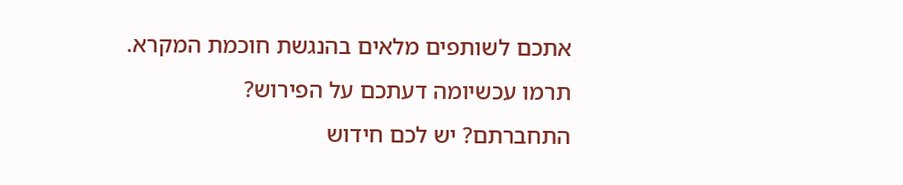אתכם לשותפים מלאים בהנגשת חוכמת המקרא.
תרמו עכשיומה דעתכם על הפירוש?
התחברתם? יש לכם חידוש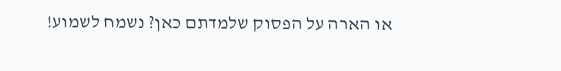או הארה על הפסוק שלמדתם כאן? נשמח לשמוע!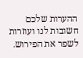ההערות שלכם חשובות לנו ועוזרות לשפר את הפירוש.